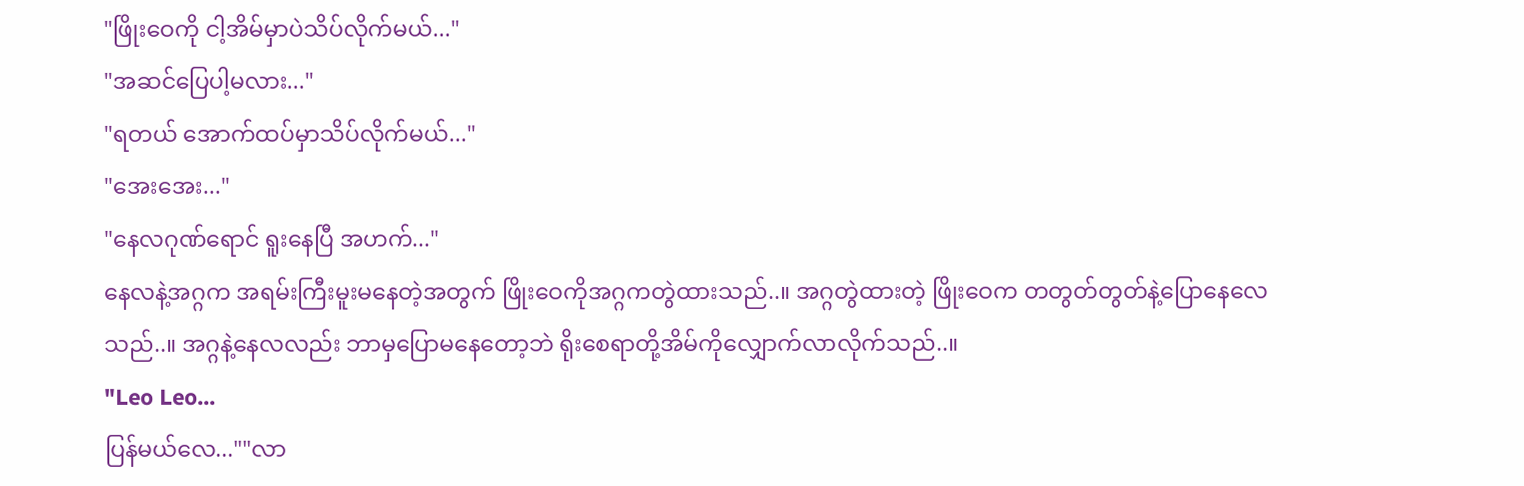"ဖြိုးဝေကို ငါ့အိမ်မှာပဲသိပ်လိုက်မယ်..."
"အဆင်ပြေပါ့မလား..."
"ရတယ် အောက်ထပ်မှာသိပ်လိုက်မယ်..."
"အေးအေး..."
"နေလဂုဏ်ရောင် ရူးနေပြီ အဟက်..."
နေလနဲ့အဂ္ဂက အရမ်းကြီးမူးမနေတဲ့အတွက် ဖြိုးဝေကိုအဂ္ဂကတွဲထားသည်..။ အဂ္ဂတွဲထားတဲ့ ဖြိုးဝေက တတွတ်တွတ်နဲ့ပြောနေလေသည်..။ အဂ္ဂနဲ့နေလလည်း ဘာမှပြောမနေတော့ဘဲ ရိုးစေရာတို့အိမ်ကိုလျှောက်လာလိုက်သည်..။
"Leo Leo...
ပြန်မယ်လေ...""လာ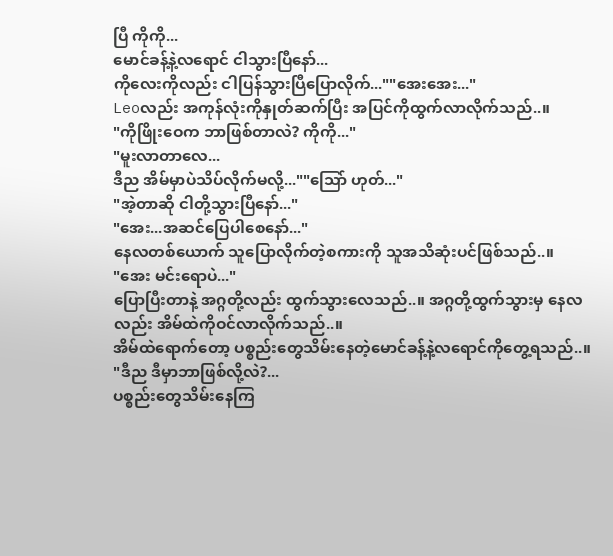ပြီ ကိုကို...
မောင်ခန့်နဲ့လရောင် ငါသွားပြီနော်...
ကိုလေးကိုလည်း ငါပြန်သွားပြီပြောလိုက်...""အေးအေး..."
Leoလည်း အကုန်လုံးကိုနှုတ်ဆက်ပြီး အပြင်ကိုထွက်လာလိုက်သည်..။
"ကိုဖြိုးဝေက ဘာဖြစ်တာလဲ? ကိုကို..."
"မူးလာတာလေ...
ဒီည အိမ်မှာပဲသိပ်လိုက်မလို့...""သြော် ဟုတ်..."
"အဲ့တာဆို ငါတို့သွားပြီနော်..."
"အေး...အဆင်ပြေပါစေနော်..."
နေလတစ်ယောက် သူပြောလိုက်တဲ့စကားကို သူအသိဆုံးပင်ဖြစ်သည်..။
"အေး မင်းရောပဲ..."
ပြောပြီးတာနဲ့ အဂ္ဂတို့လည်း ထွက်သွားလေသည်..။ အဂ္ဂတို့ထွက်သွားမှ နေလလည်း အိမ်ထဲကိုဝင်လာလိုက်သည်..။
အိမ်ထဲရောက်တော့ ပစ္စည်းတွေသိမ်းနေတဲ့မောင်ခန့်နဲ့လရောင်ကိုတွေ့ရသည်..။
"ဒီည ဒီမှာဘာဖြစ်လို့လဲ?...
ပစ္စည်းတွေသိမ်းနေကြ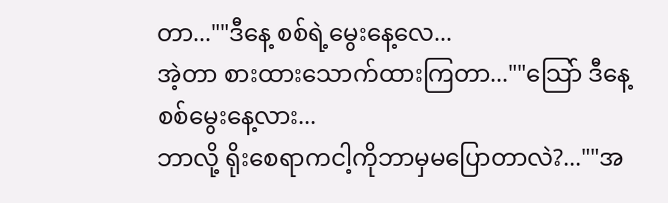တာ...""ဒီနေ့ စစ်ရဲ့မွေးနေ့လေ...
အဲ့တာ စားထားသောက်ထားကြတာ...""သြော် ဒီနေ့စစ်မွေးနေ့လား...
ဘာလို့ ရိုးစေရာကငါ့ကိုဘာမှမပြောတာလဲ?...""အ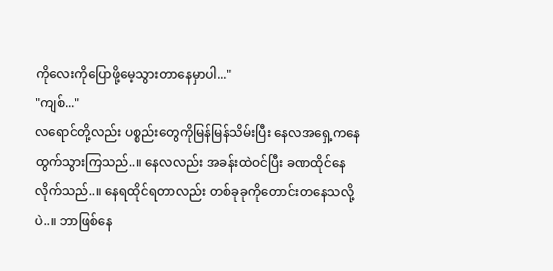ကိုလေးကိုပြောဖို့မေ့သွားတာနေမှာပါ..."
"ကျစ်..."
လရောင်တို့လည်း ပစ္စည်းတွေကိုမြန်မြန်သိမ်းပြီး နေလအရှေ့ကနေထွက်သွားကြသည်..။ နေလလည်း အခန်းထဲဝင်ပြီး ခဏထိုင်နေလိုက်သည်..။ နေရထိုင်ရတာလည်း တစ်ခုခုကိုတောင်းတနေသလို့ပဲ..။ ဘာဖြစ်နေ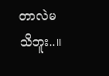တာလဲမသိဘူး..။